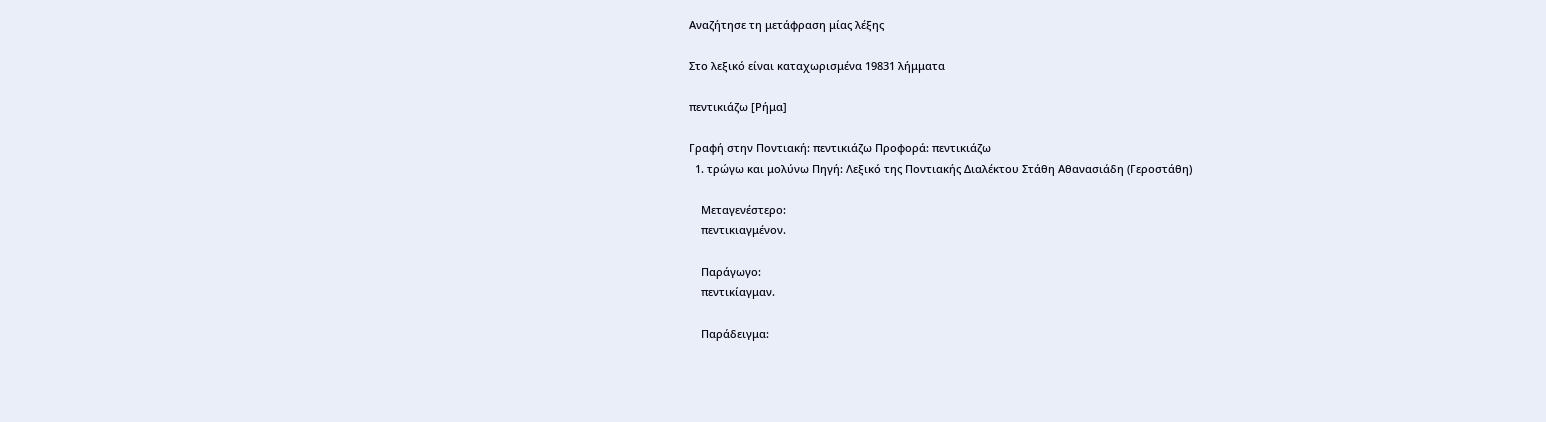Αναζήτησε τη μετάφραση μίας λέξης

Στο λεξικό είναι καταχωρισμένα 19831 λήμματα

πεντικιάζω [Ρήμα]

Γραφή στην Ποντιακή: πεντικιάζω Προφορά: πεντικιάζω
  1. τρώγω και μολύνω Πηγή: Λεξικό της Ποντιακής Διαλέκτου Στάθη Αθανασιάδη (Γεροστάθη)

    Μεταγενέστερο:
    πεντικιαγμένον.

    Παράγωγο:
    πεντικίαγμαν.

    Παράδειγμα: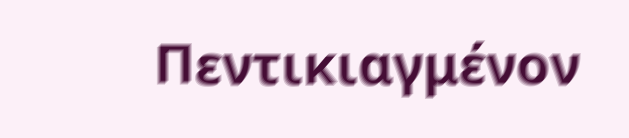Πεντικιαγμένον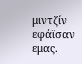μιντζίν εφάϊσαν εμας.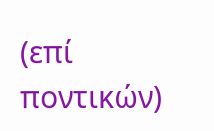(επί ποντικών)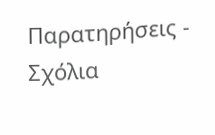Παρατηρήσεις - Σχόλια